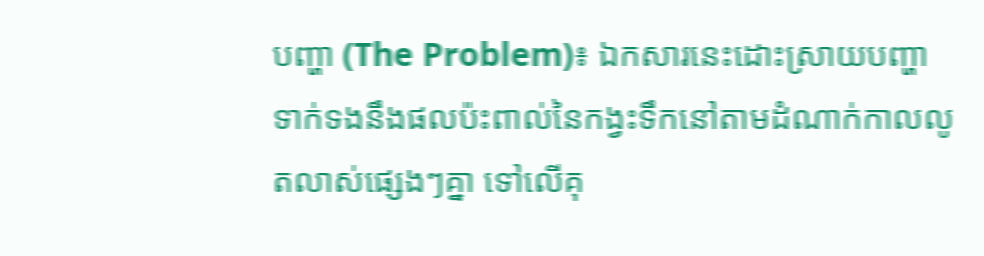បញ្ហា (The Problem)៖ ឯកសារនេះដោះស្រាយបញ្ហាទាក់ទងនឹងផលប៉ះពាល់នៃកង្វះទឹកនៅតាមដំណាក់កាលលូតលាស់ផ្សេងៗគ្នា ទៅលើគុ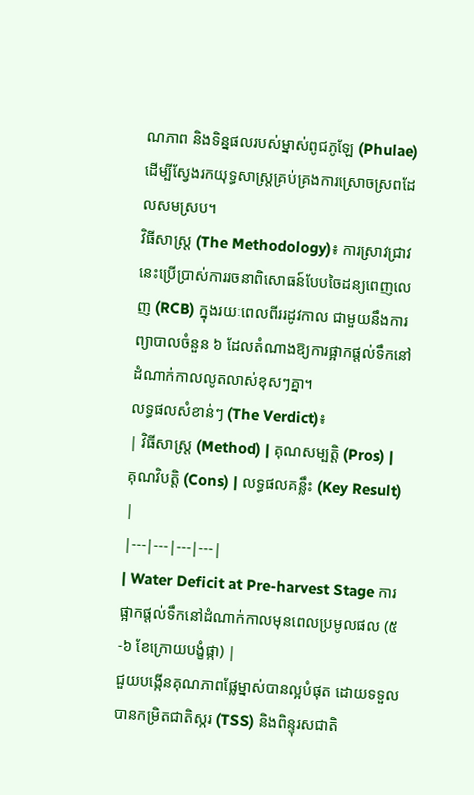ណភាព និងទិន្នផលរបស់ម្នាស់ពូជភូឡែ (Phulae) ដើម្បីស្វែងរកយុទ្ធសាស្ត្រគ្រប់គ្រងការស្រោចស្រពដែលសមស្រប។
វិធីសាស្ត្រ (The Methodology)៖ ការស្រាវជ្រាវនេះប្រើប្រាស់ការរចនាពិសោធន៍បែបចៃដន្យពេញលេញ (RCB) ក្នុងរយៈពេលពីររដូវកាល ជាមួយនឹងការព្យាបាលចំនួន ៦ ដែលតំណាងឱ្យការផ្អាកផ្តល់ទឹកនៅដំណាក់កាលលូតលាស់ខុសៗគ្នា។
លទ្ធផលសំខាន់ៗ (The Verdict)៖
| វិធីសាស្ត្រ (Method) | គុណសម្បត្តិ (Pros) | គុណវិបត្តិ (Cons) | លទ្ធផលគន្លឹះ (Key Result) |
|---|---|---|---|
| Water Deficit at Pre-harvest Stage ការផ្អាកផ្តល់ទឹកនៅដំណាក់កាលមុនពេលប្រមូលផល (៥-៦ ខែក្រោយបង្ខំផ្កា) |
ជួយបង្កើនគុណភាពផ្លែម្នាស់បានល្អបំផុត ដោយទទួលបានកម្រិតជាតិស្ករ (TSS) និងពិន្ទុរសជាតិ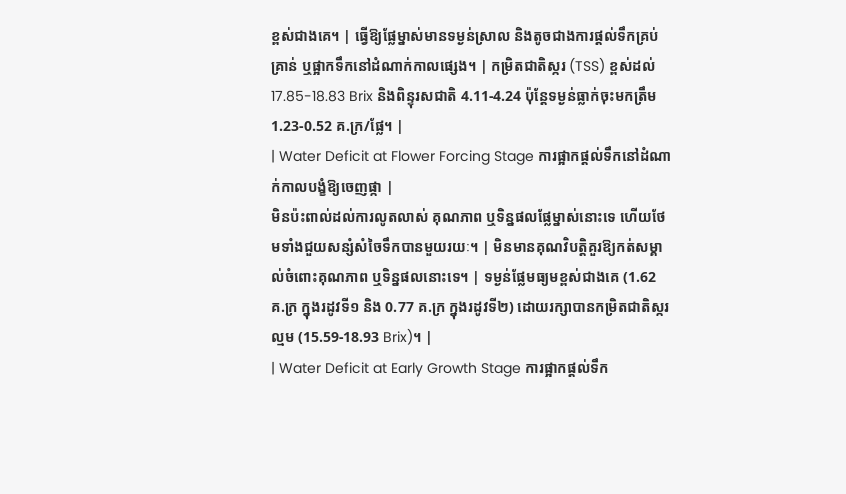ខ្ពស់ជាងគេ។ | ធ្វើឱ្យផ្លែម្នាស់មានទម្ងន់ស្រាល និងតូចជាងការផ្តល់ទឹកគ្រប់គ្រាន់ ឬផ្អាកទឹកនៅដំណាក់កាលផ្សេង។ | កម្រិតជាតិស្ករ (TSS) ខ្ពស់ដល់ 17.85-18.83 Brix និងពិន្ទុរសជាតិ 4.11-4.24 ប៉ុន្តែទម្ងន់ធ្លាក់ចុះមកត្រឹម 1.23-0.52 គ.ក្រ/ផ្លែ។ |
| Water Deficit at Flower Forcing Stage ការផ្អាកផ្តល់ទឹកនៅដំណាក់កាលបង្ខំឱ្យចេញផ្កា |
មិនប៉ះពាល់ដល់ការលូតលាស់ គុណភាព ឬទិន្នផលផ្លែម្នាស់នោះទេ ហើយថែមទាំងជួយសន្សំសំចៃទឹកបានមួយរយៈ។ | មិនមានគុណវិបត្តិគួរឱ្យកត់សម្គាល់ចំពោះគុណភាព ឬទិន្នផលនោះទេ។ | ទម្ងន់ផ្លែមធ្យមខ្ពស់ជាងគេ (1.62 គ.ក្រ ក្នុងរដូវទី១ និង 0.77 គ.ក្រ ក្នុងរដូវទី២) ដោយរក្សាបានកម្រិតជាតិស្ករល្មម (15.59-18.93 Brix)។ |
| Water Deficit at Early Growth Stage ការផ្អាកផ្តល់ទឹក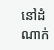នៅដំណាក់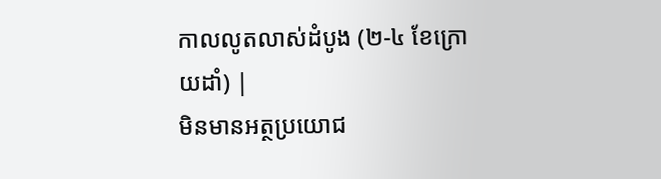កាលលូតលាស់ដំបូង (២-៤ ខែក្រោយដាំ) |
មិនមានអត្ថប្រយោជ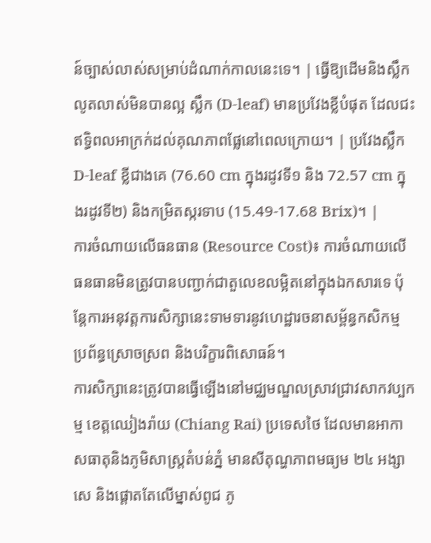ន៍ច្បាស់លាស់សម្រាប់ដំណាក់កាលនេះទេ។ | ធ្វើឱ្យដើមនិងស្លឹកលូតលាស់មិនបានល្អ ស្លឹក (D-leaf) មានប្រវែងខ្លីបំផុត ដែលជះឥទ្ធិពលអាក្រក់ដល់គុណភាពផ្លែនៅពេលក្រោយ។ | ប្រវែងស្លឹក D-leaf ខ្លីជាងគេ (76.60 cm ក្នុងរដូវទី១ និង 72.57 cm ក្នុងរដូវទី២) និងកម្រិតស្ករទាប (15.49-17.68 Brix)។ |
ការចំណាយលើធនធាន (Resource Cost)៖ ការចំណាយលើធនធានមិនត្រូវបានបញ្ជាក់ជាតួលេខលម្អិតនៅក្នុងឯកសារទេ ប៉ុន្តែការអនុវត្តការសិក្សានេះទាមទារនូវហេដ្ឋារចនាសម្ព័ន្ធកសិកម្ម ប្រព័ន្ធស្រោចស្រព និងបរិក្ខារពិសោធន៍។
ការសិក្សានេះត្រូវបានធ្វើឡើងនៅមជ្ឈមណ្ឌលស្រាវជ្រាវសាកវប្បកម្ម ខេត្តឈៀងរ៉ាយ (Chiang Rai) ប្រទេសថៃ ដែលមានអាកាសធាតុនិងភូមិសាស្ត្រតំបន់ភ្នំ មានសីតុណ្ហភាពមធ្យម ២៤ អង្សាសេ និងផ្តោតតែលើម្នាស់ពូជ ភូ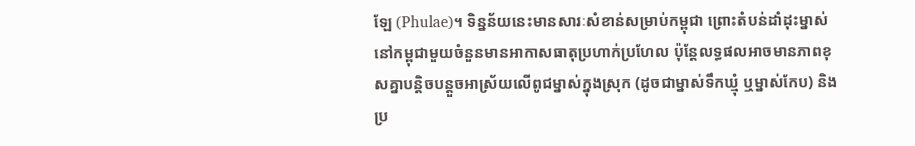ឡែ (Phulae)។ ទិន្នន័យនេះមានសារៈសំខាន់សម្រាប់កម្ពុជា ព្រោះតំបន់ដាំដុះម្នាស់នៅកម្ពុជាមួយចំនួនមានអាកាសធាតុប្រហាក់ប្រហែល ប៉ុន្តែលទ្ធផលអាចមានភាពខុសគ្នាបន្តិចបន្តួចអាស្រ័យលើពូជម្នាស់ក្នុងស្រុក (ដូចជាម្នាស់ទឹកឃ្មុំ ឬម្នាស់កែប) និងប្រ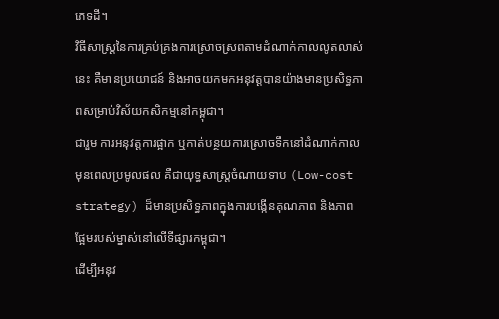ភេទដី។
វិធីសាស្ត្រនៃការគ្រប់គ្រងការស្រោចស្រពតាមដំណាក់កាលលូតលាស់នេះ គឺមានប្រយោជន៍ និងអាចយកមកអនុវត្តបានយ៉ាងមានប្រសិទ្ធភាពសម្រាប់វិស័យកសិកម្មនៅកម្ពុជា។
ជារួម ការអនុវត្តការផ្អាក ឬកាត់បន្ថយការស្រោចទឹកនៅដំណាក់កាលមុនពេលប្រមូលផល គឺជាយុទ្ធសាស្ត្រចំណាយទាប (Low-cost strategy) ដ៏មានប្រសិទ្ធភាពក្នុងការបង្កើនគុណភាព និងភាពផ្អែមរបស់ម្នាស់នៅលើទីផ្សារកម្ពុជា។
ដើម្បីអនុវ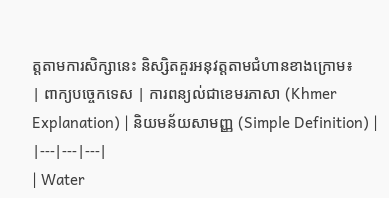ត្តតាមការសិក្សានេះ និស្សិតគួរអនុវត្តតាមជំហានខាងក្រោម៖
| ពាក្យបច្ចេកទេស | ការពន្យល់ជាខេមរភាសា (Khmer Explanation) | និយមន័យសាមញ្ញ (Simple Definition) |
|---|---|---|
| Water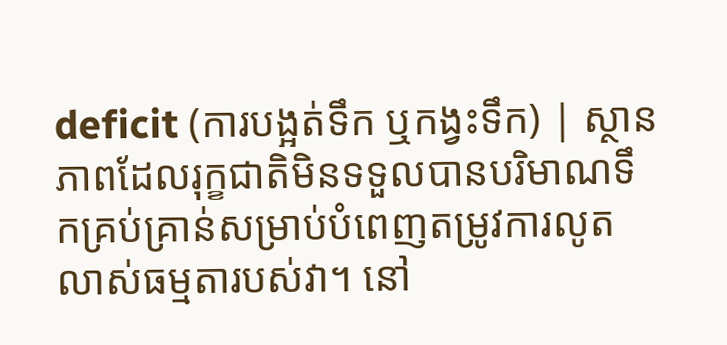deficit (ការបង្អត់ទឹក ឬកង្វះទឹក) | ស្ថានភាពដែលរុក្ខជាតិមិនទទួលបានបរិមាណទឹកគ្រប់គ្រាន់សម្រាប់បំពេញតម្រូវការលូតលាស់ធម្មតារបស់វា។ នៅ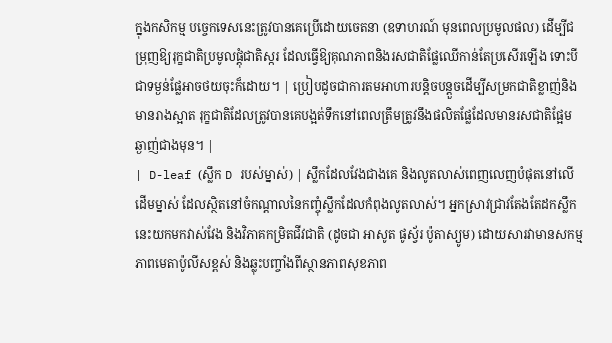ក្នុងកសិកម្ម បច្ចេកទេសនេះត្រូវបានគេប្រើដោយចេតនា (ឧទាហរណ៍ មុនពេលប្រមូលផល) ដើម្បីជម្រុញឱ្យរុក្ខជាតិប្រមូលផ្តុំជាតិស្ករ ដែលធ្វើឱ្យគុណភាពនិងរសជាតិផ្លែឈើកាន់តែប្រសើរឡើង ទោះបីជាទម្ងន់ផ្លែអាចថយចុះក៏ដោយ។ | ប្រៀបដូចជាការតមអាហារបន្តិចបន្តួចដើម្បីសម្រកជាតិខ្លាញ់និងមានរាងស្អាត រុក្ខជាតិដែលត្រូវបានគេបង្អត់ទឹកនៅពេលត្រឹមត្រូវនឹងផលិតផ្លែដែលមានរសជាតិផ្អែមឆ្ងាញ់ជាងមុន។ |
| D-leaf (ស្លឹក D របស់ម្នាស់) | ស្លឹកដែលវែងជាងគេ និងលូតលាស់ពេញលេញបំផុតនៅលើដើមម្នាស់ ដែលស្ថិតនៅចំកណ្តាលនៃកញ្ចុំស្លឹកដែលកំពុងលូតលាស់។ អ្នកស្រាវជ្រាវតែងតែដកស្លឹកនេះយកមកវាស់វែង និងវិភាគកម្រិតជីវជាតិ (ដូចជា អាសូត ផូស្វ័រ ប៉ូតាស្យូម) ដោយសារវាមានសកម្មភាពមេតាប៉ូលីសខ្ពស់ និងឆ្លុះបញ្ចាំងពីស្ថានភាពសុខភាព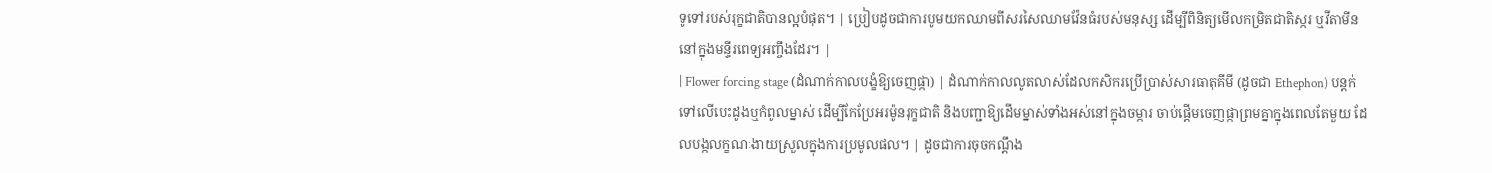ទូទៅរបស់រុក្ខជាតិបានល្អបំផុត។ | ប្រៀបដូចជាការបូមយកឈាមពីសរសៃឈាមវ៉ែនធំរបស់មនុស្ស ដើម្បីពិនិត្យមើលកម្រិតជាតិស្ករ ឬវីតាមីននៅក្នុងមន្ទីរពេទ្យអញ្ចឹងដែរ។ |
| Flower forcing stage (ដំណាក់កាលបង្ខំឱ្យចេញផ្កា) | ដំណាក់កាលលូតលាស់ដែលកសិករប្រើប្រាស់សារធាតុគីមី (ដូចជា Ethephon) បន្តក់ទៅលើបេះដូងឬកំពូលម្នាស់ ដើម្បីកែប្រែអរម៉ូនរុក្ខជាតិ និងបញ្ជាឱ្យដើមម្នាស់ទាំងអស់នៅក្នុងចម្ការ ចាប់ផ្តើមចេញផ្កាព្រមគ្នាក្នុងពេលតែមួយ ដែលបង្កលក្ខណៈងាយស្រួលក្នុងការប្រមូលផល។ | ដូចជាការចុចកណ្តឹង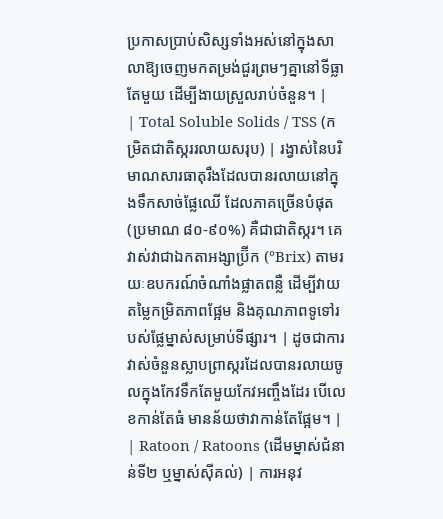ប្រកាសប្រាប់សិស្សទាំងអស់នៅក្នុងសាលាឱ្យចេញមកតម្រង់ជួរព្រមៗគ្នានៅទីធ្លាតែមួយ ដើម្បីងាយស្រួលរាប់ចំនួន។ |
| Total Soluble Solids / TSS (កម្រិតជាតិស្កររលាយសរុប) | រង្វាស់នៃបរិមាណសារធាតុរឹងដែលបានរលាយនៅក្នុងទឹកសាច់ផ្លែឈើ ដែលភាគច្រើនបំផុត (ប្រមាណ ៨០-៩០%) គឺជាជាតិស្ករ។ គេវាស់វាជាឯកតាអង្សាប៊្រីក (°Brix) តាមរយៈឧបករណ៍ចំណាំងផ្លាតពន្លឺ ដើម្បីវាយតម្លៃកម្រិតភាពផ្អែម និងគុណភាពទូទៅរបស់ផ្លែម្នាស់សម្រាប់ទីផ្សារ។ | ដូចជាការវាស់ចំនួនស្លាបព្រាស្ករដែលបានរលាយចូលក្នុងកែវទឹកតែមួយកែវអញ្ចឹងដែរ បើលេខកាន់តែធំ មានន័យថាវាកាន់តែផ្អែម។ |
| Ratoon / Ratoons (ដើមម្នាស់ជំនាន់ទី២ ឬម្នាស់ស៊ីគល់) | ការអនុវ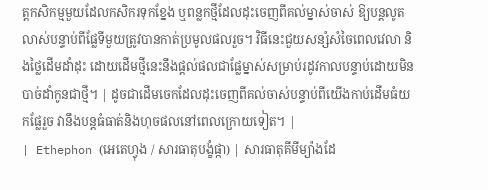ត្តកសិកម្មមួយដែលកសិករទុកខ្នែង ឬពន្លកថ្មីដែលដុះចេញពីគល់ម្នាស់ចាស់ ឱ្យបន្តលូតលាស់បន្ទាប់ពីផ្លែទីមួយត្រូវបានកាត់ប្រមូលផលរួច។ វិធីនេះជួយសន្សំសំចៃពេលវេលា និងថ្លៃដើមដាំដុះ ដោយដើមថ្មីនេះនឹងផ្តល់ផលជាផ្លែម្នាស់សម្រាប់រដូវកាលបន្ទាប់ដោយមិនបាច់ដាំកូនជាថ្មី។ | ដូចជាដើមចេកដែលដុះចេញពីគល់ចាស់បន្ទាប់ពីយើងកាប់ដើមធំយកផ្លែរួច វានឹងបន្តធំធាត់និងហុចផលនៅពេលក្រោយទៀត។ |
| Ethephon (អេតេហ្វុង / សារធាតុបង្ខំផ្កា) | សារធាតុគីមីម្យ៉ាងដែ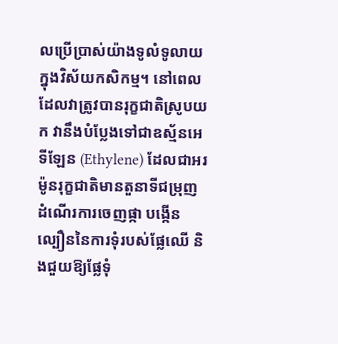លប្រើប្រាស់យ៉ាងទូលំទូលាយក្នុងវិស័យកសិកម្ម។ នៅពេលដែលវាត្រូវបានរុក្ខជាតិស្រូបយក វានឹងបំប្លែងទៅជាឧស្ម័នអេទីឡែន (Ethylene) ដែលជាអរម៉ូនរុក្ខជាតិមានតួនាទីជម្រុញដំណើរការចេញផ្កា បង្កើនល្បឿននៃការទុំរបស់ផ្លែឈើ និងជួយឱ្យផ្លែទុំ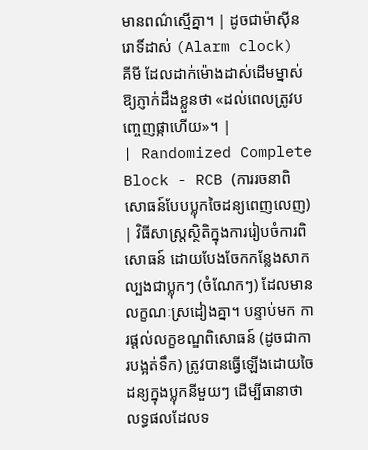មានពណ៌ស្មើគ្នា។ | ដូចជាម៉ាស៊ីនរោទិ៍ដាស់ (Alarm clock) គីមី ដែលដាក់ម៉ោងដាស់ដើមម្នាស់ឱ្យភ្ញាក់ដឹងខ្លួនថា «ដល់ពេលត្រូវបញ្ចេញផ្កាហើយ»។ |
| Randomized Complete Block - RCB (ការរចនាពិសោធន៍បែបប្លុកចៃដន្យពេញលេញ) | វិធីសាស្ត្រស្ថិតិក្នុងការរៀបចំការពិសោធន៍ ដោយបែងចែកកន្លែងសាកល្បងជាប្លុកៗ (ចំណែកៗ) ដែលមានលក្ខណៈស្រដៀងគ្នា។ បន្ទាប់មក ការផ្តល់លក្ខខណ្ឌពិសោធន៍ (ដូចជាការបង្អត់ទឹក) ត្រូវបានធ្វើឡើងដោយចៃដន្យក្នុងប្លុកនីមួយៗ ដើម្បីធានាថាលទ្ធផលដែលទ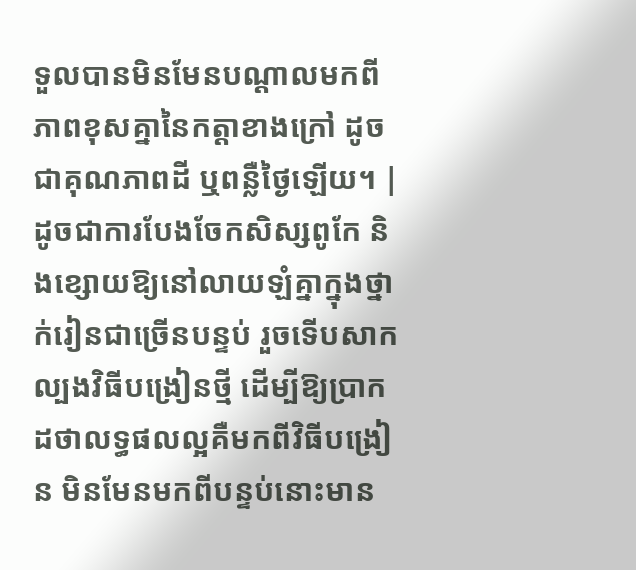ទួលបានមិនមែនបណ្តាលមកពីភាពខុសគ្នានៃកត្តាខាងក្រៅ ដូចជាគុណភាពដី ឬពន្លឺថ្ងៃឡើយ។ | ដូចជាការបែងចែកសិស្សពូកែ និងខ្សោយឱ្យនៅលាយឡំគ្នាក្នុងថ្នាក់រៀនជាច្រើនបន្ទប់ រួចទើបសាកល្បងវិធីបង្រៀនថ្មី ដើម្បីឱ្យប្រាកដថាលទ្ធផលល្អគឺមកពីវិធីបង្រៀន មិនមែនមកពីបន្ទប់នោះមាន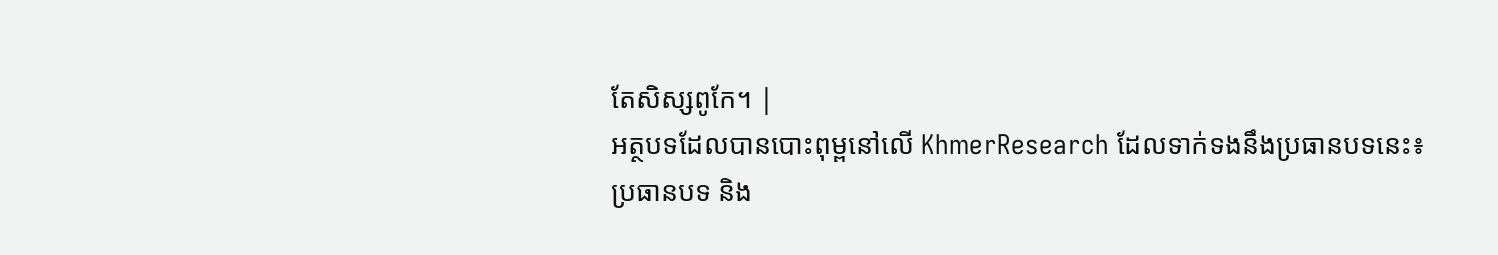តែសិស្សពូកែ។ |
អត្ថបទដែលបានបោះពុម្ពនៅលើ KhmerResearch ដែលទាក់ទងនឹងប្រធានបទនេះ៖
ប្រធានបទ និង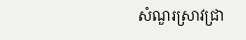សំណួរស្រាវជ្រា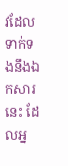វដែលទាក់ទងនឹងឯកសារនេះ ដែលអ្ន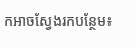កអាចស្វែងរកបន្ថែម៖